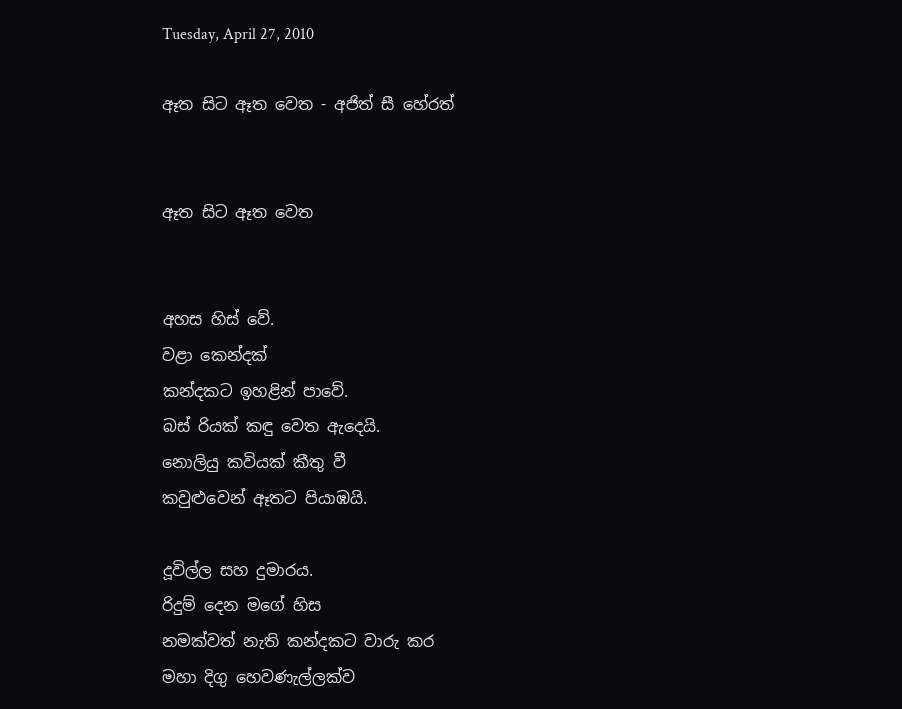Tuesday, April 27, 2010

ඈත සිට ඈත වෙත - අජිත් සී හේරත්


ඈත සිට ඈත වෙත


අහස හිස් වේ.
වළා කෙන්දක්
කන්දකට ඉහළින් පාවේ.
බස් රියක් කඳු වෙත ඇදෙයි.
නොලියු කවියක් කීතු වී
කවුළුවෙන් ඈතට පියාඹයි.

දූවිල්ල සහ දුමාරය.
රිදුම් දෙන මගේ හිස
නමක්වත් නැති කන්දකට වාරු කර
මහා දිගු හෙවණැල්ලක්ව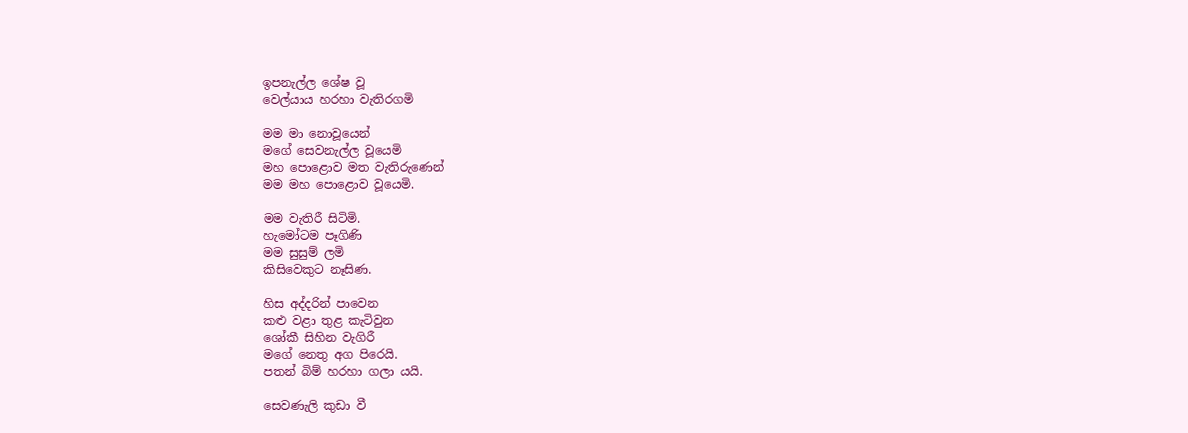ඉපනැල්ල ශේෂ වූ
වෙල්යාය හරහා වැතිරගමි

මම මා නොවූයෙන්
මගේ සෙවනැල්ල වූයෙමි
මහ පොළොව මත වැතිරුණෙන්
මම මහ පොළොව වූයෙමි.

මම වැතිරී සිටිමි.
හැමෝටම පෑගිණි
මම සුසුම් ලමි
කිසිවෙකුට නෑසිණ.

හිස අද්දරින් පාවෙන
කළු වළා තුළ කැටිවුන
ශෝකී සිහින වැගිරී
මගේ නෙතු අග පිරෙයි.
පතන් බිම් හරහා ගලා යයි.

සෙවණැලි කුඩා වී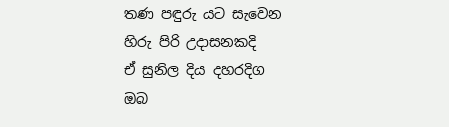තණ පඳුරු යට සැවෙන
හිරු පිරි උදාසනකදි
ඒ සුනිල දිය දහරදිග
ඔබ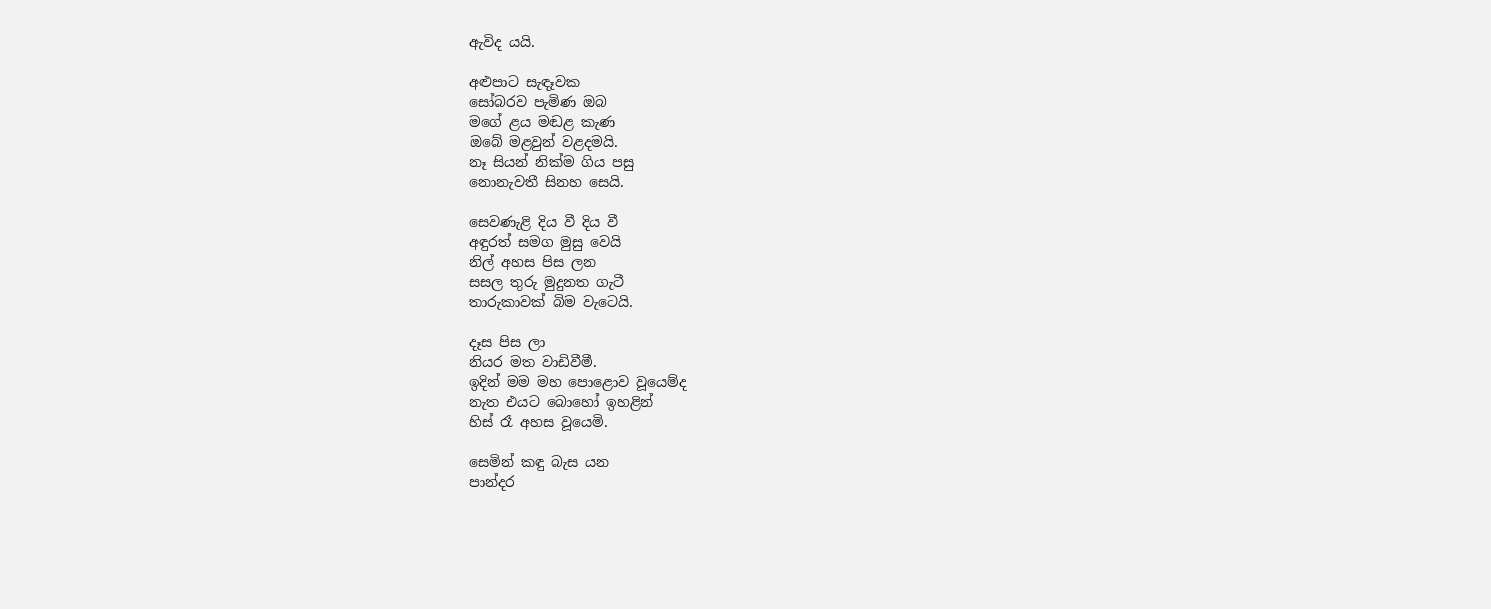ඇවිද යයි.

අළුපාට සැඳෑවක
සෝබරව පැමිණ ඔබ
මගේ ළය මඬළ කැණ
ඔබේ මළවුන් වළදමයි.
නෑ සියන් නික්ම ගිය පසු
නොනැවතී සිනහ සෙයි.

සෙවණැළි දිය වී දිය වී
අඳුරත් සමග මුසු වෙයි
නිල් අහස පිස ලන
සසල තුරු මුදුනත ගැටී
තාරුකාවක් බිම වැටෙයි.

දෑස පිස ලා
නියර මත වාඩිවීමී.
ඉදින් මම මහ පොළොව වූයෙම්ද
නැත එයට බොහෝ ඉහළින්
හිස් රෑ අහස වූයෙමි.

සෙමින් කඳු බැස යන
පාන්දර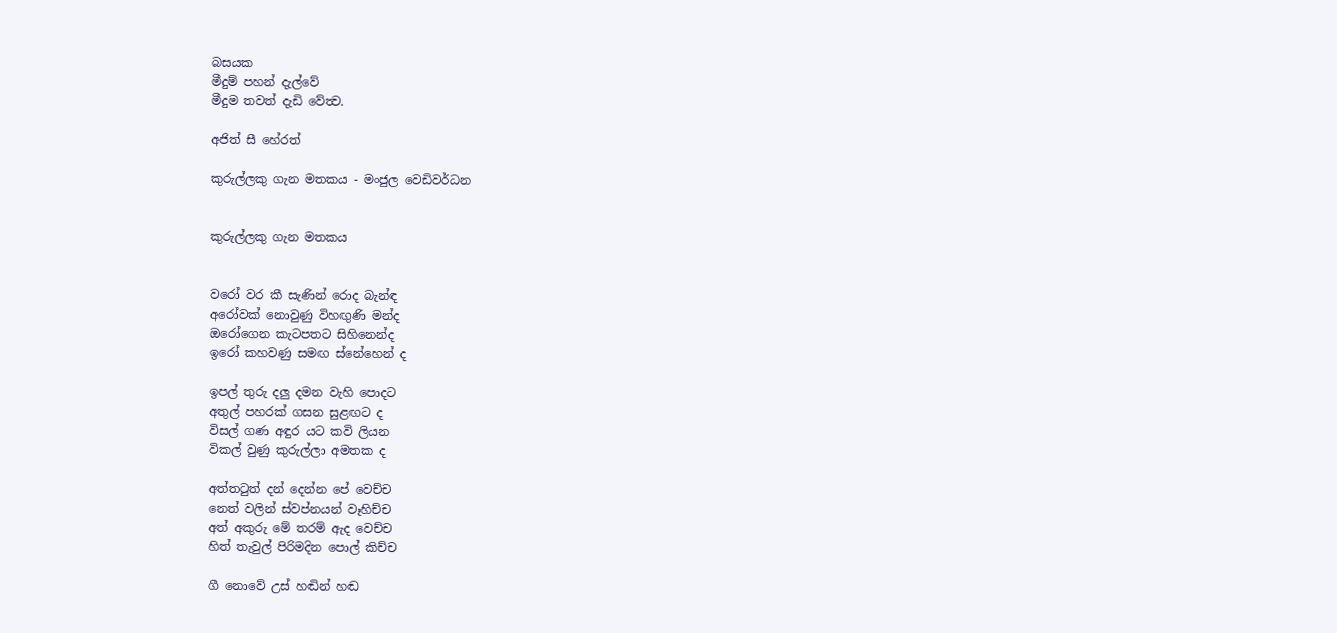බසයක
මීදුම් පහන් දැල්වේ
මීදුම තවත් දැඩි වේත්‍ව.

අජිත් සී හේරත්

කුරුල්ලකු ගැන මතකය - මංජුල වෙඩිවර්ධන


කුරුල්ලකු ගැන මතකය


වරෝ වර කී සැණින් රොද බැන්ඳ
අරෝවක් නොවුණු විහඟුණි මන්ද
ඔරෝගෙන කැටපතට සිහිනෙන්ද
ඉරෝ කහවණු සමඟ ස්නේහෙන් ද

ඉපල් තුරු දලු දමන වැහි පොදට
අතුල් පහරක් ගසන සුළඟට ද
විසල් ගණ අඳුර යට කවි ලියන
විකල් වුණු කුරුල්ලා අමතක ද

අත්තටුත් දන් දෙන්න පේ වෙච්ච
නෙත් වලින් ස්වප්නයන් වෑහිච්ච
අත් අකුරු මේ තරම් ඇද වෙච්ච
හිත් තැවුල් පිරිමදින පොල් කිච්ච

ගී නොවේ උස් හඬින් හඬ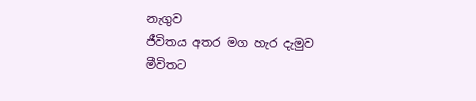නැගුව
ජීවිතය අතර මග හැර දැමුව
මීවිතට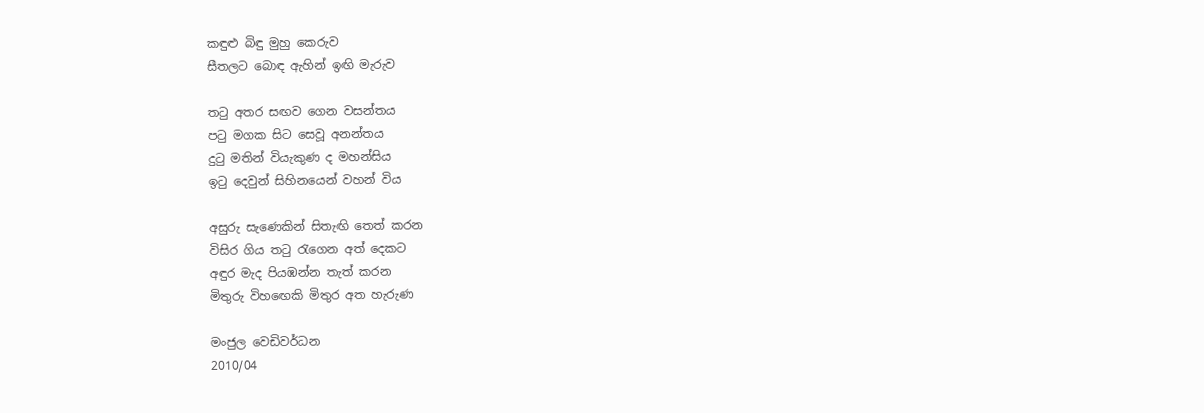කඳුළු බිඳු මුහු කෙරුව
සීතලට බොඳ ඇහින් ඉඟි මැරුව

තටු අතර සඟව ගෙන වසන්තය
පටු මගක සිට සෙවූ අනන්තය
දුටු මතින් වියැකුණ ද මහන්සිය
ඉටු දෙවුන් සිහිනයෙන් වහන් විය

අසුරු සැණෙකින් සිතැඟි තෙත් කරන
විසිර ගිය තටු රැගෙන අත් දෙකට
අඳුර මැද පියඹන්න තැත් කරන
මිතුරු විහඟෙකි මිතුර අත හැරුණ

මංජුල වෙඩිවර්ධන
2010/04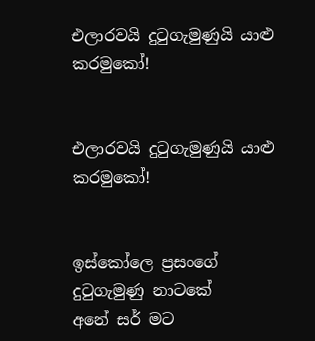එලාරවයි දුටුගැමුණුයි යාළු කරමුකෝ!


එලාරවයි දුටුගැමුණුයි යාළු කරමුකෝ!


ඉස්කෝලෙ ප්‍රසංගේ
දුටුගැමුණු නාටකේ
අනේ සර් මට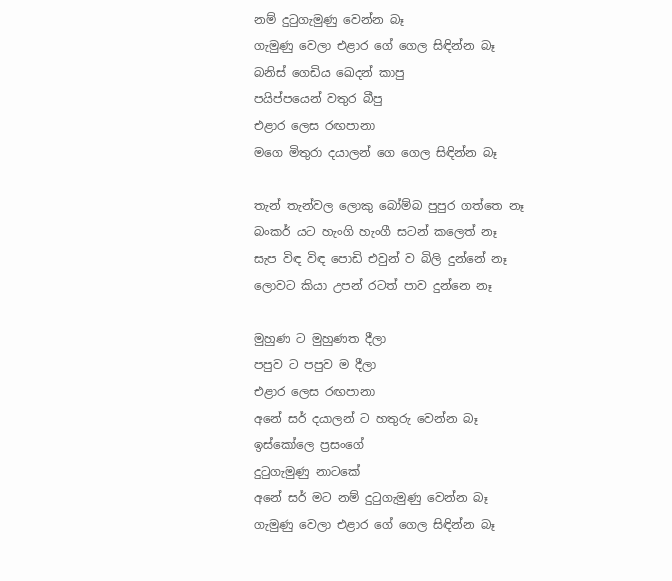නම් දුටුගැමුණු වෙන්න බෑ
ගැමුණු වෙලා එළාර ගේ ගෙල සිඳින්න බෑ
බනිස් ගෙඩිය ඛෙදන් කාපු
පයිප්පයෙන් වතුර බීපු
එළාර ලෙස රඟපානා
මගෙ මිතුරා දයාලන් ගෙ ගෙල සිඳින්න බෑ

තැන් තැන්වල ලොකු බෝම්බ පුපුර ගත්තෙ නෑ
බංකර් යට හැංගි හැංගී සටන් කලෙත් නෑ
සැප විඳ විඳ පොඩි එවුන් ව බිලි දුන්නේ නෑ
ලොවට කියා උපන් රටත් පාව දුන්නෙ නෑ

මුහුණ ට මුහුණත දීලා
පපුව ට පපුව ම දීලා
එළාර ලෙස රඟපානා
අනේ සර් දයාලන් ට හතුරු වෙන්න බෑ
ඉස්කෝලෙ ප්‍රසංගේ
දුටුගැමුණු නාටකේ
අනේ සර් මට නම් දුටුගැමුණු වෙන්න බෑ
ගැමුණු වෙලා එළාර ගේ ගෙල සිඳින්න බෑ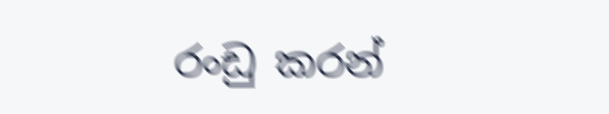රංඩු කරන්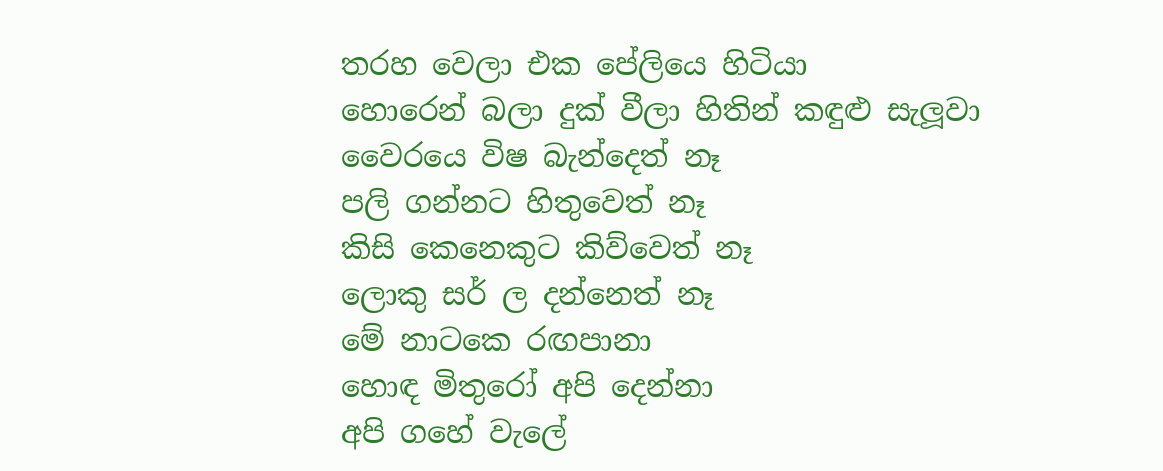තරහ වෙලා එක පේලියෙ හිටියා
හොරෙන් බලා දුක් වීලා හිතින් කඳුළු සැලූවා
වෛරයෙ විෂ බැන්දෙත් නෑ
පලි ගන්නට හිතුවෙත් නෑ
කිසි කෙනෙකුට කිව්වෙත් නෑ
ලොකු සර් ල දන්නෙත් නෑ
මේ නාටකෙ රඟපානා
හොඳ මිතුරෝ අපි දෙන්නා
අපි ගහේ වැලේ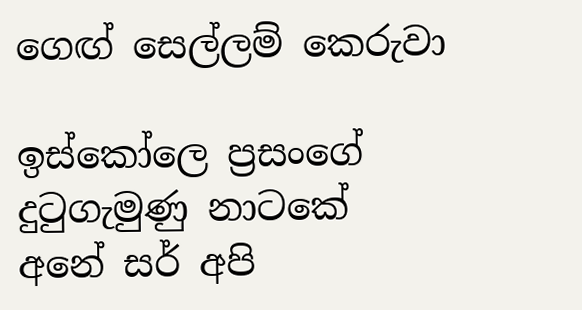ගෙඟ් සෙල්ලම් කෙරුවා

ඉස්කෝලෙ ප්‍රසංගේ
දුටුගැමුණු නාටකේ
අනේ සර් අපි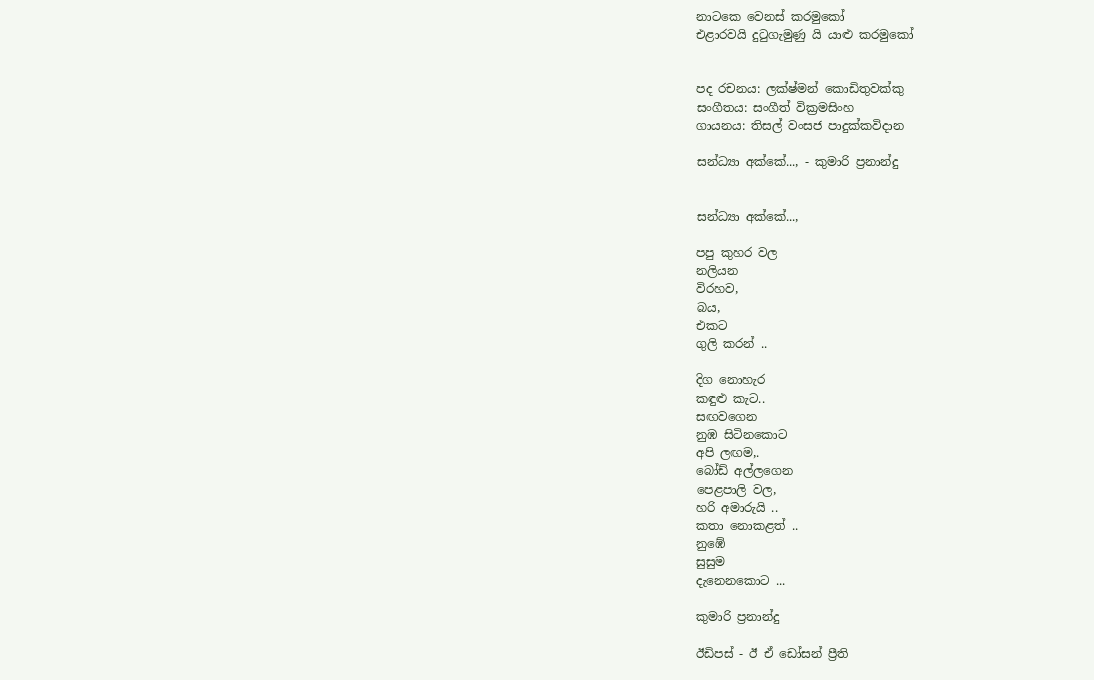නාටකෙ වෙනස් කරමුකෝ
එළාරවයි දුටුගැමුණු යි යාළු කරමුකෝ


පද රචනය: ලක්ෂ්මන් කොඩිතුවක්කු
සංගීතය: සංගීත් වික්‍රමසිංහ
ගායනය: තිසල් වංසජ පාදුක්කවිදාන

සන්ධ්‍යා අක්කේ..., - කුමාරි ප්‍රනාන්දු


සන්ධ්‍යා අක්කේ...,

පපු කුහර වල
නලියන
විරහව,
බය,
එකට
ගුලි කරන් ..

දිග නොහැර
කඳුළු කැට..
සඟවගෙන
නුඹ සිටිනකොට
අපි ලඟම,.
බෝඩ් අල්ලගෙන
පෙළපාලි වල,
හරි අමාරුයි ..
කතා නොකළත් ..
නුඹේ
සුසුම
දැනෙනකොට ...

කුමාරි ප්‍රනාන්දු

ඊඩිපස් - ඊ ඒ ඩෝසන් ප්‍රීති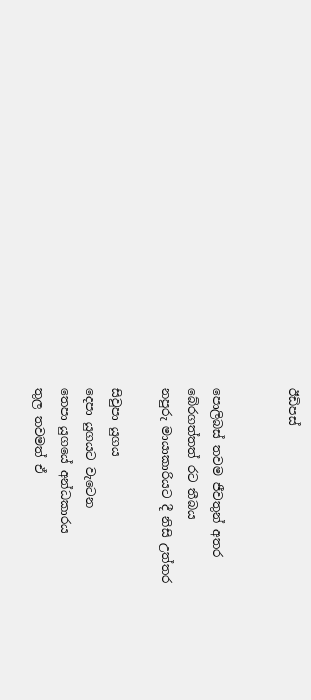ඊඩිපස්


පොලිබස් තවම ජීවතුන් අතර
බේරගත්තත් රට තීබය
නපුරු මායාකාරියට දී නිසි උත්තර

සිවුපා යුගය
දෙපා යුගයට වැටෙන
තෙපා යුගයේ අන්ධකාරය
තුල තවමත් ඒ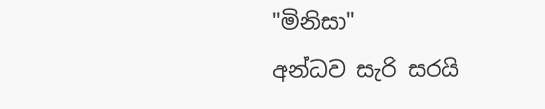"මිනිසා"
අන්ධව සැරි සරයි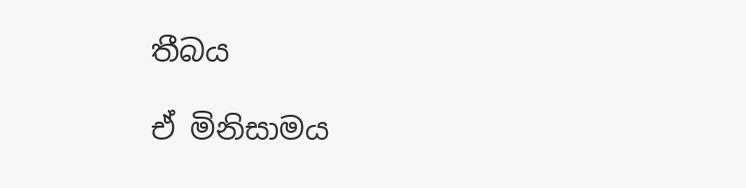තීබය

ඒ මිනිසාමය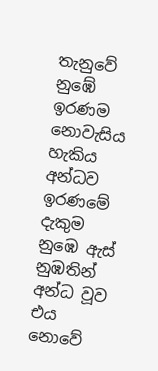තැනුවේ නුඹේ ඉරණම
නොවැසිය හැකිය අන්ධව ඉරණමේ දැකුම
නුඹෙ ඇස් නුඹතින් අන්ධ වූව
එය නොවේ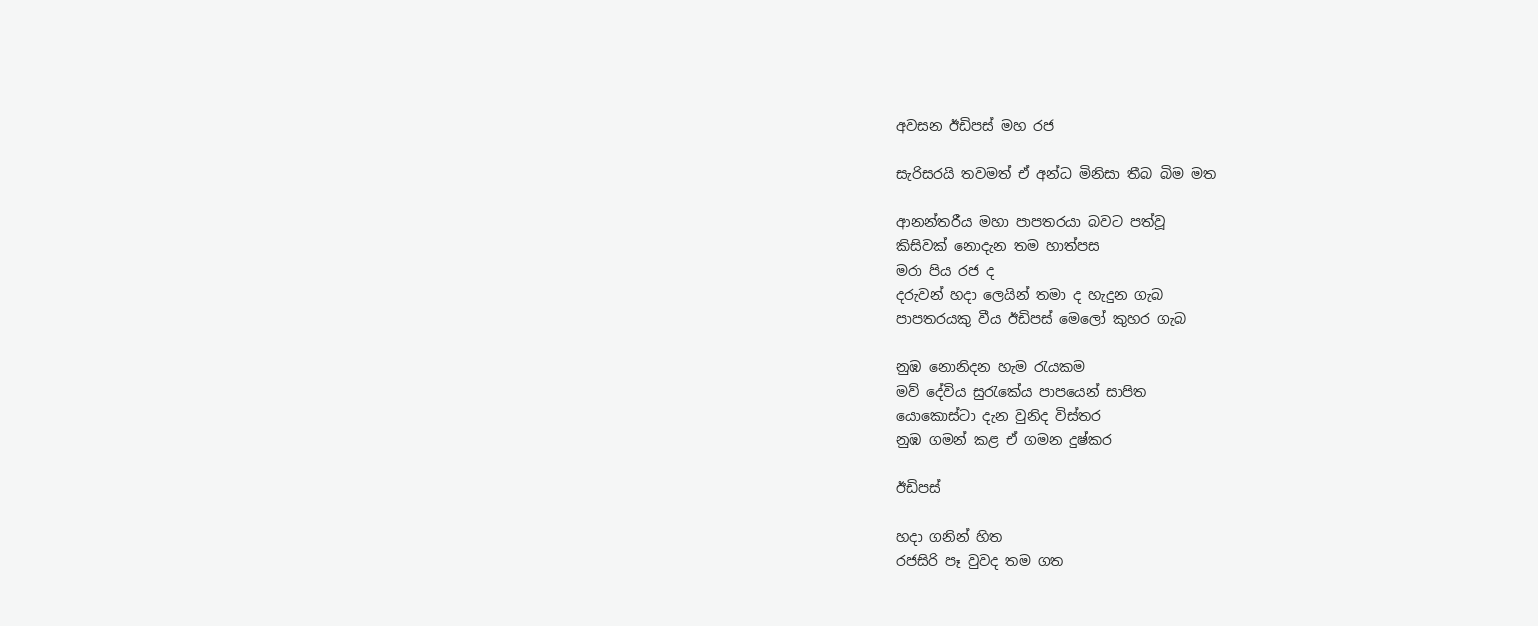අවසන ඊඩිපස් මහ රජ

සැරිසරයි තවමත් ඒ අන්ධ මිනිසා‍ තීබ බිම මත

ආනන්තරීය මහා පාපතරයා බවට පත්වූ
කිසිවක් නොදැන තම හාත්පස
මරා පිය රජ ද
දරුවන් හදා ලෙයින් තමා ද හැදුන ගැබ
පාපතරයකු වීය ඊඩිපස් මෙලෝ කුහර ගැබ

නුඹ නොනිදන හැම රැයකම
මව් දේවිය සුරැකේය පාපයෙන් සාපිත
යොකොස්ටා දැන වුනිද විස්තර
නුඹ ගමන් කළ ඒ ගමන දුෂ්කර

ඊඩිපස්

හදා ගනින් හිත
රජසිරි පෑ වුවද තම ගත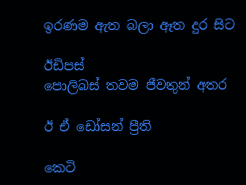ඉරණම ඇත බලා ඈත දුර සිට

ඊඩිපස්
පොලිබස් තවම ජීවතුන් අතර

ඊ ඒ ඩෝසන් ප්‍රීති

කෙටි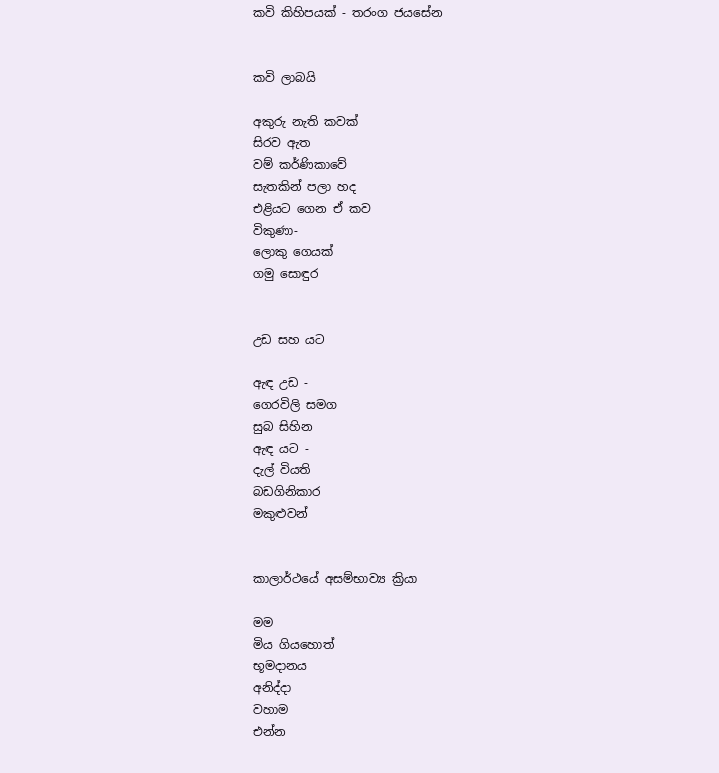කවි කිහිපයක් - තරංග ජයසේන


කවි ලාබයි

අකුරු නැති කවක්
සිරව ඇත
වම් කර්ණිකාවේ
සැතකින් පලා හද
එළියට ගෙන ඒ කව
විකුණා-
ලොකු ගෙයක්
ගමු සොඳුර


උඩ සහ යට

ඇඳ උඩ -
ගෙරවිලි සමග
සුබ සිහින
ඇඳ යට -
දැල් වියති
බඩගිනිකාර
මකුළුවන්


කාලාර්ථයේ අසම්භාව්‍ය ක්‍රියා

මම
මිය ගියහොත්
භූමදානය
අනිද්දා
වහාම
එන්න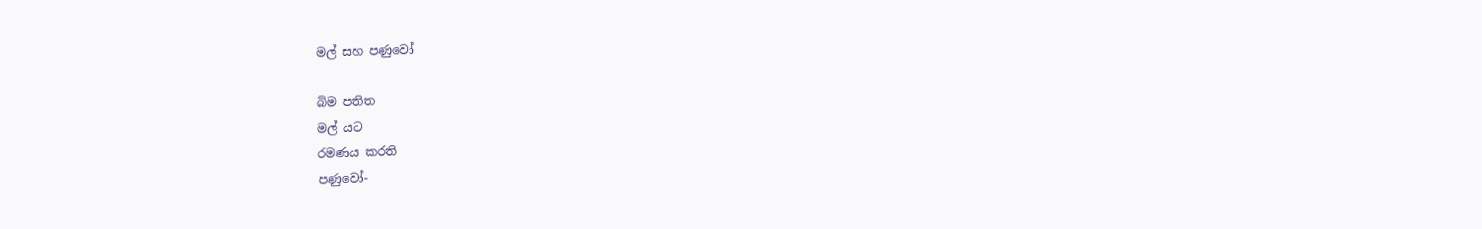මල් සහ පණුවෝ

බිම පතිත
මල් යට
රමණය කරති
පණුවෝ-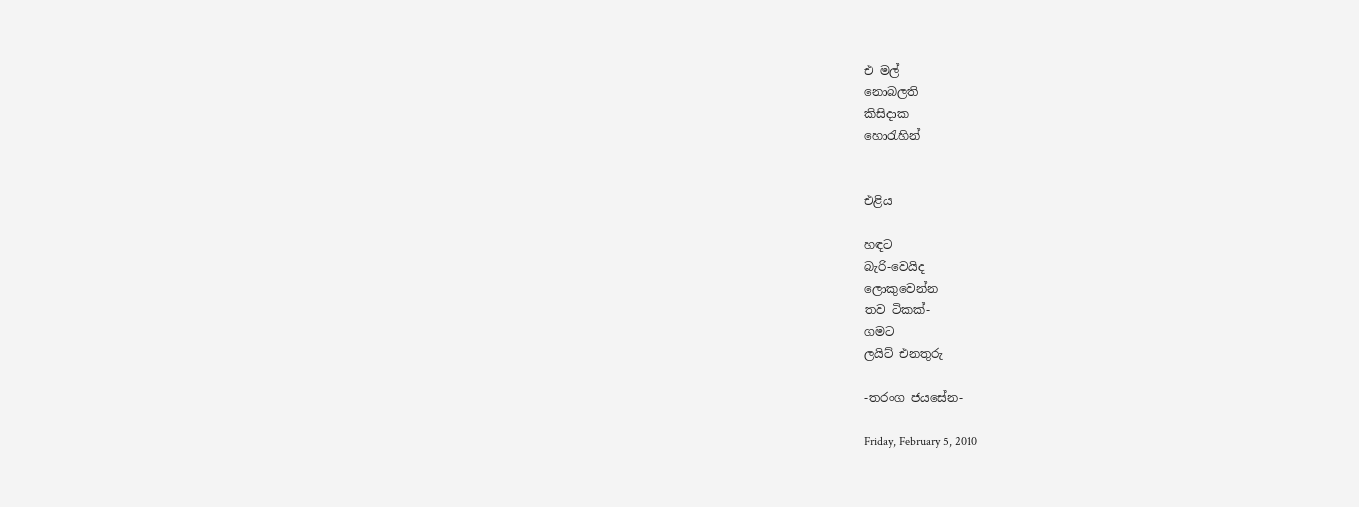එ මල්
නොබලති
කිසිදාක
හොරැහින්


එළිය

හඳට
බැරි-වෙයිද
ලොකුවෙන්න
තව ටිකක්-
ගමට
ලයිට් එනතුරු

-තරංග ජයසේන-

Friday, February 5, 2010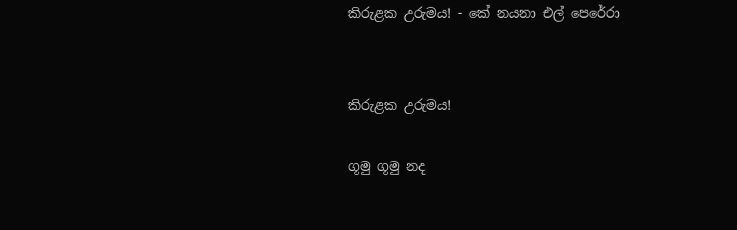කිරුළක උරුමය! - කේ නයනා එල් පෙරේරා


කිරුළක උරුමය!

ගූමු ගූමු නද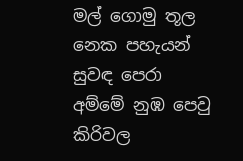මල් ගොමු තූල
නෙක පහැයන් සුවඳ පෙරා
අම්මේ නුඹ පෙවු කිරිවල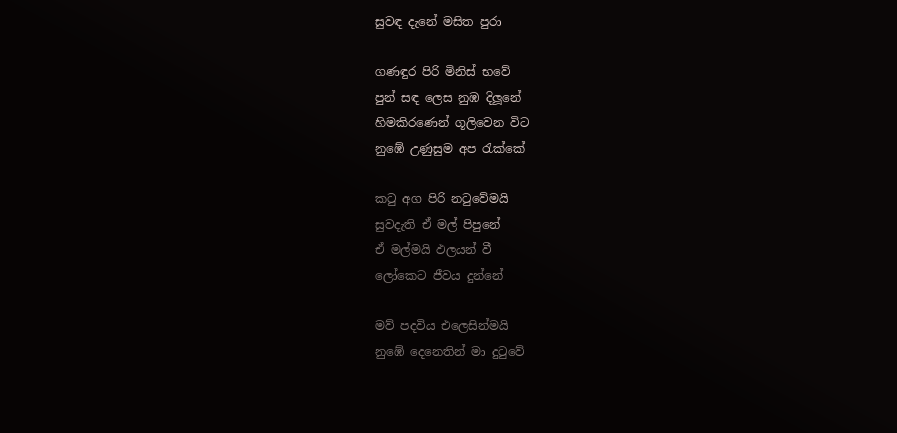සුවඳ දැනේ මසිත පුරා

ගණඳුර පිරි මිනිස් භවේ
පුන් සඳ ලෙස නුඹ දිලූනේ
හිමකිරණෙන් ගූලිවෙන විට
නුඹේ උණුසුම අප රැක්කේ

කටු අග පිරි නටුවේමයි
සුවදැති ඒ මල් පිපුනේ
ඒ මල්මයි ඵලයන් වී
ලෝකෙට ජීවය දුන්නේ

මව් පදවිය එලෙසින්මයි
නුඹේ දෙනෙතින් මා දුටුවේ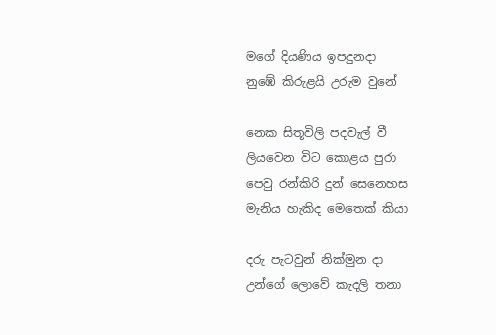මගේ දියණිය ඉපදුනදා
නුඹේ කිරුළයි උරුම වුනේ

නෙක සිතූවිලි පදවැල් වී
ලියවෙන විට කොළය පුරා
පෙවු රන්කිරි දුන් සෙනෙහස
මැනිය හැකිද මෙතෙක් කියා

දරු පැටවුන් නික්මුන දා
උන්ගේ ලොවේ කැදලි තනා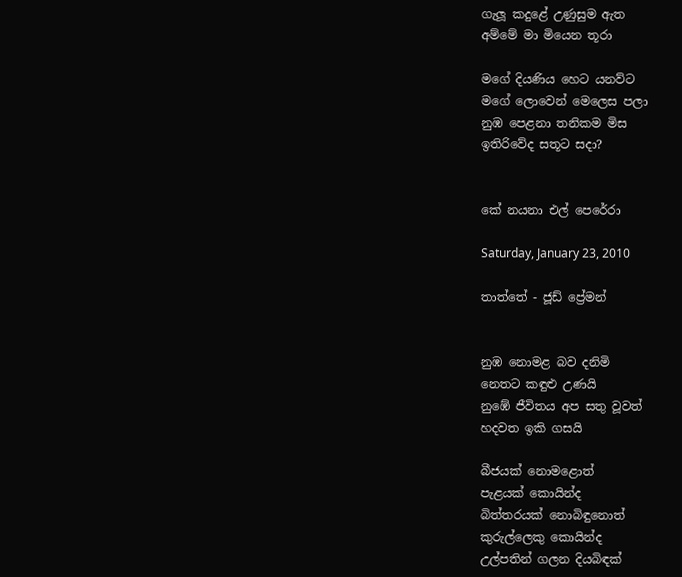ගැලූ කදුළේ උණුසුම ඇත
අම්මේ මා මියෙන තූරා

මගේ දියණිය හෙට යනව්ට
මගේ ලොවෙන් මෙලෙස පලා
නුඹ පෙළනා තනිකම මිස
ඉතිරිවේද සතූට සදා?


කේ නයනා එල් පෙරේරා

Saturday, January 23, 2010

තාත්තේ - ජූඩ් ප්‍රේමන්


නුඹ නොමළ බව දනිමි
නෙතට කඳුළු උණයි
නුඹේ ජීවිතය අප සතු වූවත්
හදවත ඉකි ගසයි

බීජයක් නොමළොත්
පැළයක් කොයින්ද
බිත්තරයක් නොබිඳුනොත්
කුරුල්ලෙකු කොයින්ද
උල්පතින් ගලන දියබිඳක්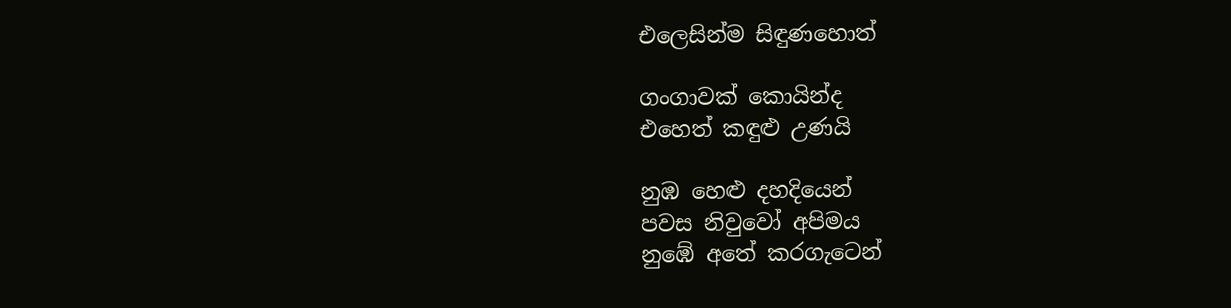එලෙසින්ම සිඳුණහොත්

ගංගාවක් කොයින්ද
එහෙත් කඳුළු උණයි

නුඹ හෙළු දහදියෙන්
පවස නිවුවෝ අපිමය
නුඹේ අතේ කරගැටෙන්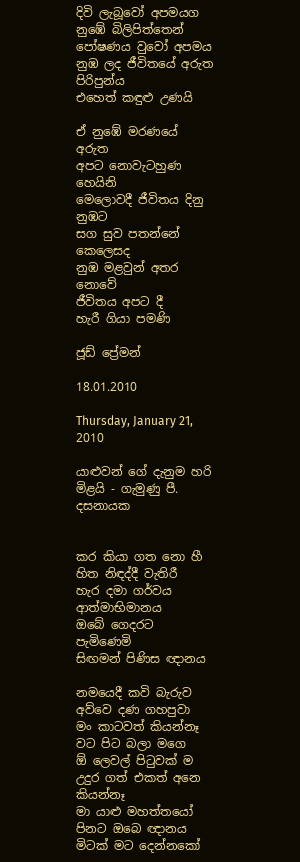දිවි ලැබූවෝ අපමයග
නුඹේ බිලිපිත්තෙන්
පෝෂණය වුවෝ අපමය
නුඹ ලද ජීවිතයේ අරුත පිරිපුන්ය
එහෙත් කඳුළු උණයි

ඒ නුඹේ මරණයේ අරුත
අපට නොවැටහුණ හෙයිනි‍
මෙලොවදී ජීවිතය දිනු නුඹට
සග සුව පතන්නේ කෙලෙසද
නුඹ මළවුන් අතර නොවේ
ජීවිතය අපට දී
හැරී ගියා පමණි

ජූඩ් ප්‍රේමන්

18.01.2010

Thursday, January 21, 2010

යාළුවන් ගේ දැනුම හරි මිළයි - ගැමුණු පී. දසනායක


කර කියා ගත නො හී
හිත නිඳද්දී වැතිරී
හැර දමා ගර්වය ආත්මාභිමානය
ඔබේ ගෙදරට පැමිණෙමි
සිඟමන් පිණිස ඥානය

නමයෙදී කවි බැරුව
අව්වෙ දණ ගහපුවා
මං කාටවත් කියන්නෑ
වට පිට බලා මගෙ
ඕ ලෙවල් පිටුවක් ම
උදුර ගත් එකත් අනෙ කියන්නෑ
මා යාළු මහත්තයෝ
පිනට ඔබෙ ඥානය
මිටක් මට දෙන්නකෝ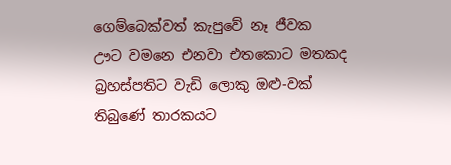ගෙම්බෙක්වත් කැපුවේ නෑ ජීවක
ඌට වමනෙ එනවා එතකොට මතකද
බ්‍රහස්පතිට වැඩි ලොකු ඔළු-වක්
තිබුණේ තාරකයට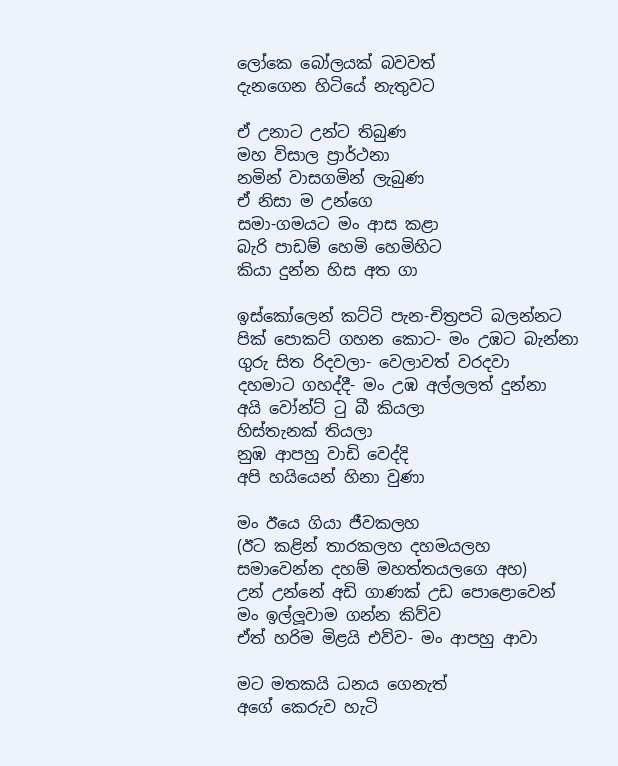ලෝකෙ බෝලයක් බවවත්
දැනගෙන හිටියේ නැතුවට

ඒ උනාට උන්ට තිබුණ
මහ විසාල ප්‍රාර්ථනා
නමින් වාසගමින් ලැබුණ
ඒ නිසා ම උන්ගෙ
සමා-ගමයට මං ආස කළා
බැරි පාඩම් හෙමි හෙමිහිට
කියා දුන්න හිස අත ගා

ඉස්කෝලෙන් කට්ටි පැන-චිත්‍රපටි බලන්නට
පික් පොකට් ගහන කොට- මං උඹට බැන්නා
ගුරු සිත රිදවලා- වෙලාවත් වරදවා
දහමාට ගහද්දී- මං උඹ අල්ලලත් දුන්නා
අයි වෝන්ට් ටු බී කියලා
හිස්තැනක් තියලා
නුඹ ආපහු වාඩි වෙද්දි
අපි හයියෙන් හිනා වුණා

මං ඊයෙ ගියා ජීවකලහ
(ඊට කළින් තාරකලහ දහමයලහ
සමාවෙන්න දහම් මහත්තයලගෙ අහ)
උන් උන්නේ අඩි ගාණක් උඩ පොළොවෙන්
මං ඉල්ලූවාම ගන්න කිව්ව
ඒත් හරිම මිළයි එව්ව- මං ආපහු ආවා

මට මතකයි ධනය ගෙනැත්
අගේ කෙරුව හැටි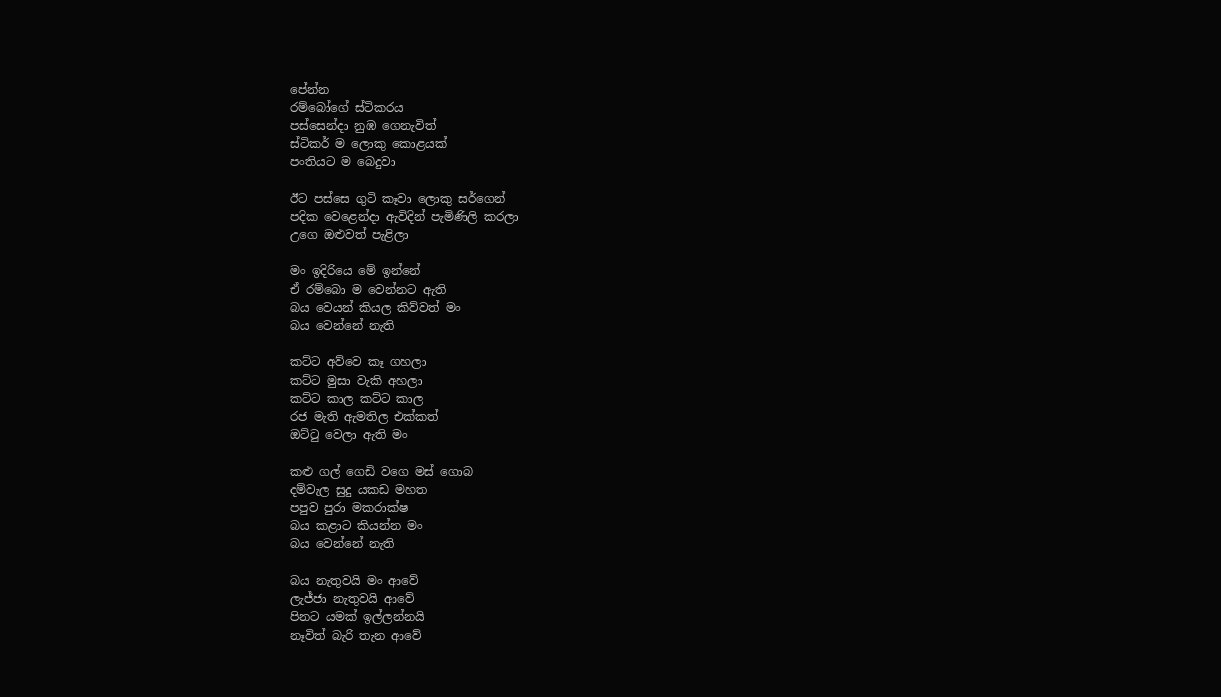පේන්න
රම්බෝගේ ස්ටිකරය
පස්සෙන්දා නුඹ ගෙනැවිත්
ස්ටිකර් ම ලොකු කොළයක්
පංතියට ම බෙදුවා

ඊට පස්සෙ ගුටි කෑවා ලොකු සර්ගෙන්
පදික වෙළෙන්දා ඇවිදින් පැමිණිලි කරලා
උගෙ ඔළුවත් පැළිලා

මං ඉදිරියෙ මේ ඉන්නේ
ඒ රම්බො ම වෙන්නට ඇති
බය වෙයන් කියල කිව්වත් මං
බය වෙන්නේ නැති

කට්ට අව්වෙ කෑ ගහලා
කට්ට මුසා වැකි අහලා
කට්ට කාල කට්ට කාල
රජ මැති ඇමතිල එක්කත්
ඔට්ටු වෙලා ඇති මං

කළු ගල් ගෙඩි වගෙ මස් ගොබ
දම්වැල සුදු යකඩ මහත
පපුව පුරා මකරාක්ෂ
බය කළාට කියන්න මං
බය වෙන්නේ නැති

බය නැතුවයි මං ආවේ
ලැජ්ජා නැතුවයි ආවේ
පිනට යමක් ඉල්ලන්නයි
නෑවිත් බැරි තැන ආවේ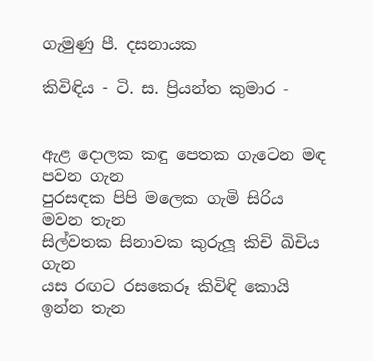ගැමුණු පී. දසනායක

කිවිඳිය - ටි. ස. ප්‍රියන්ත කුමාර ‐


ඇළ දොලක කඳු පෙතක ගැටෙන මඳ පවන ගැන
පුරසඳක පිපි මලෙක ගැමි සිරිය මවන තැන
සිල්වතක සිනාවක කුරුලූ කිචි ඛිචිය ගැන
යස රඟට රසකෙරූ කිවිඳි කොයි ඉන්න තැන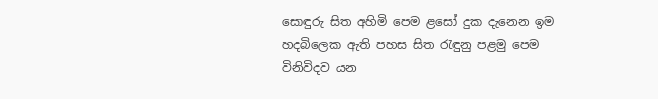සොඳුරු සිත අහිමි පෙම ළසෝ දුක දැනෙන ඉම
හදබිලෙක ඇති පහස සිත රැඳුනු පළමු පෙම
විනිවිදව යන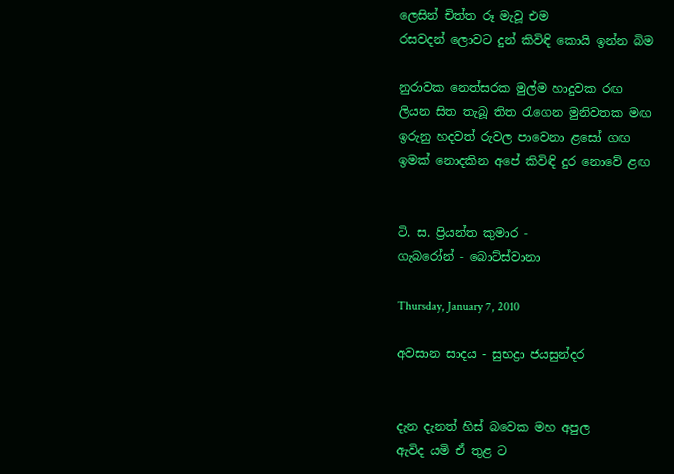ලෙසින් චිත්ත රූ මැවූ එම
රසවදන් ලොවට දුන් කිවිඳි කොයි ඉන්න බිම

නුරාවක නෙත්සරක මුල්ම හාදුවක රඟ
ලියන සිත තැබූ තිත රැගෙන මුනිවතක මඟ
ඉරුනු හදවත් රුවල පාවෙනා ළසෝ ගඟ
ඉමක් නොදකින අපේ කිවිඳි දුර නොවේ ළඟ


ටි. ස. ප්‍රියන්ත කුමාර ‐
ගැබරෝන් ‐ බොට්ස්වානා

Thursday, January 7, 2010

අවසාන සාදය - සුභද්‍රා ජයසුන්දර


දැන දැනත් හිස් බවෙක මහ අපුල
ඇවිද යමි ඒ තුළ ට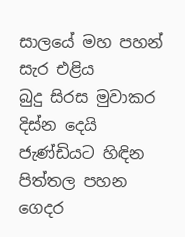සාලයේ මහ පහන් සැර එළිය
බුදු සිරස මුවාකර දිස්න දෙයි
ජැණ්ඩියට හිඳින පිත්තල පහන
ගෙදර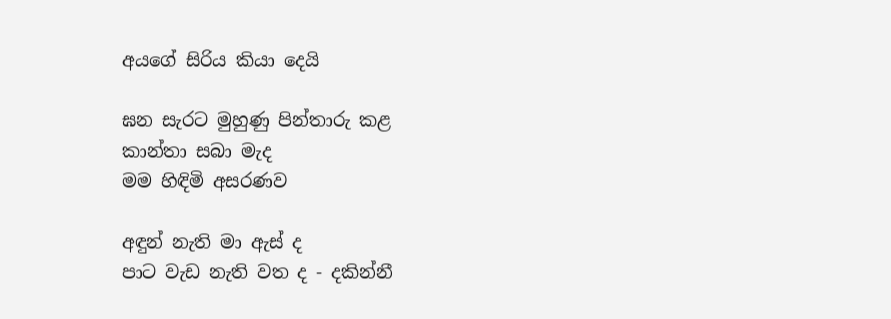අයගේ සිරිය කියා දෙයි

ඝන සැරට මුහුණු පින්තාරු කළ
කාන්තා සබා මැද
මම හිඳිමි අසරණව

අඳුන් නැති මා ඇස් ද
පාට වැඩ නැති වත ද - දකින්නී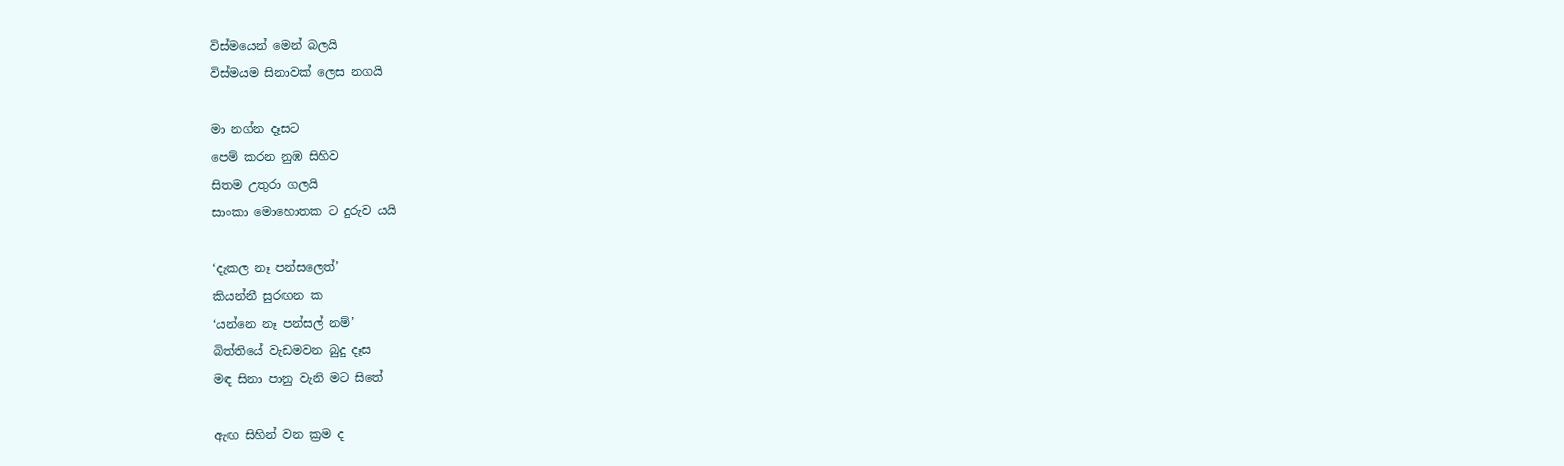විස්මයෙන් මෙන් බලයි
විස්මයම සිනාවක් ලෙස නගයි

මා නග්න දෑසට
පෙම් කරන නුඹ සිහිව
සිතම උතුරා ගලයි
සාංකා මොහොතක ට දුරුව යයි

‘දැකල නෑ පන්සලෙත්’
කියන්නී සුරඟන ක
‘යන්නෙ නෑ පන්සල් නම්’
බිත්තියේ වැඩමවන බුදු දෑස
මඳ සිනා පානු වැනි මට සිතේ

ඇඟ සිහින් වන ක්‍රම ද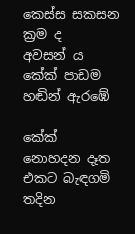කෙස්ස සකසන ක්‍රම ද
අවසන් ය
කේක් පාඩම හඬින් ඇරඹේ

කේක් නොහදන දෑත
එකට බැඳගමි තදින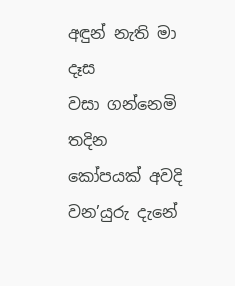අඳුන් නැති මා දෑස
වසා ගන්නෙමි තදින
කෝපයක් අවදි වන’යුරු දැනේ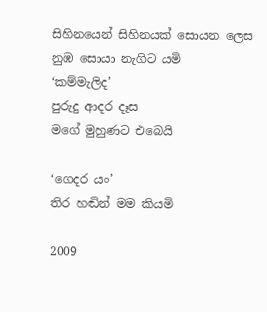සිහිනයෙන් සිහිනයක් සොයන ලෙස
නුඹ සොයා නැගිට යමි
‘කම්මැලිද’
පුරුදු ආදර දෑස
මගේ මුහුණට එබෙයි

‘ගෙදර යං’
තිර හඬින් මම කියමි

2009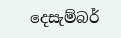දෙසැම්බර්